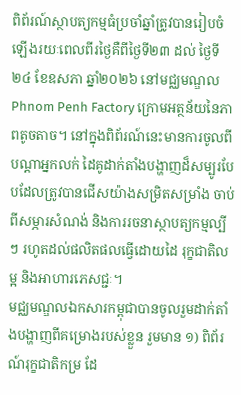ពិព័រណ៍ស្ថាបត្យកម្មធំប្រចាំឆ្នាំត្រូវបានរៀបចំឡើងរយៈពេលពីរថ្ងៃគឺពីថ្ងៃទី២៣ ដល់ ថ្ងៃទី២៤ ខែឧសភា ឆ្នាំ២០២៦ នៅមជ្ឈមណ្ឌល Phnom Penh Factory ក្រោមអត្ថន័យនៃភាពតូចតាច។ នៅក្នុងពិព័រណ៍នេះមានការចូលពីបណ្តាអ្នកលក់ ដៃគូដាក់តាំងបង្ហាញដ៏សម្បូរបែបដែលត្រូវបានជើសយ៉ាងសម្រិតសម្រាំង ចាប់ពីសម្ភារសំណង់ និងការរចនាស្ថាបត្យកម្មល្បីៗ រហូតដល់ផលិតផលធ្វើដោយដៃ រុក្ខជាតិលម្អ និងអាហារភេសជ្ជៈ។
មជ្ឈមណ្ឌលឯកសារកម្ពុជាបានចូលរួមដាក់តាំងបង្ហាញពីគម្រោងរបស់ខ្លួន រួមមាន ១) ពិព័រណ៍រុក្ខជាតិកម្រ ដែ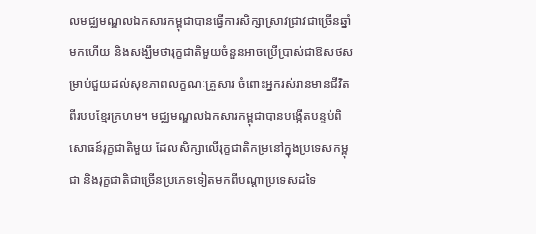លមជ្ឈមណ្ឌលឯកសារកម្ពុជាបានធ្វើការសិក្សាស្រាវជ្រាវជាច្រើនឆ្នាំមកហើយ និងសង្ឃឹមថារុក្ខជាតិមួយចំនួនអាចប្រើប្រាស់ជាឱសថសម្រាប់ជួយដល់សុខភាពលក្ខណៈគ្រួសារ ចំពោះអ្នករស់រានមានជីវិតពីរបបខ្មែរក្រហម។ មជ្ឈមណ្ឌលឯកសារកម្ពុជាបានបង្កើតបន្ទប់ពិសោធន៍រុក្ខជាតិមួយ ដែលសិក្សាលើរុក្ខជាតិកម្រនៅក្នុងប្រទេសកម្ពុជា និងរុក្ខជាតិជាច្រើនប្រភេទទៀតមកពីបណ្ដាប្រទេសដទៃ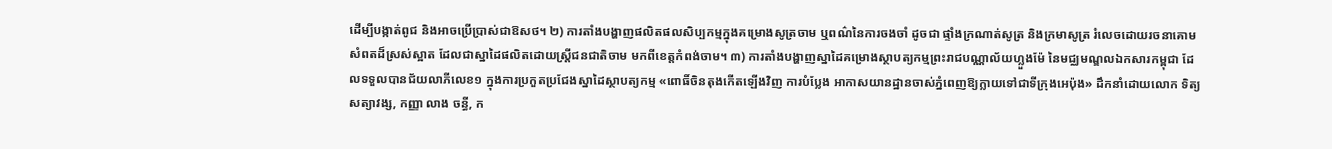ដើម្បីបង្កាត់ពូជ និងអាចប្រើប្រាស់ជាឱសថ។ ២) ការតាំងបង្ហាញផលិតផលសិប្បកម្មក្នុងគម្រោងសូត្រចាម ឬពណ៌នៃការចងចាំ ដូចជា ផ្ទាំងក្រណាត់សូត្រ និងក្រមាសូត្រ រំលេចដោយរចនាគោមសំពតដ៏ស្រស់ស្អាត ដែលជាស្នាដៃផលិតដោយស្រ្តីជនជាតិចាម មកពីខេត្តកំពង់ចាម។ ៣) ការតាំងបង្ហាញស្នាដៃគម្រោងស្ថាបត្យកម្មព្រះរាជបណ្ណាល័យហ្លួងម៉ែ នៃមជ្ឈមណ្ឌលឯកសារកម្ពុជា ដែលទទួលបានជ័យលាភីលេខ១ ក្នុងការប្រកួតប្រជែងស្នាដៃស្ថាបត្យកម្ម «ពោធិ៍ចិនតុងកើតឡើងវិញ ការបំប្លែង អាកាសយានដ្ឋានចាស់ភ្នំពេញឱ្យក្លាយទៅជាទីក្រុងអេប៉ុង» ដឹកនាំដោយលោក ទិត្យ សត្យាវង្ស, កញ្ញា លាង ចន្ធី, ក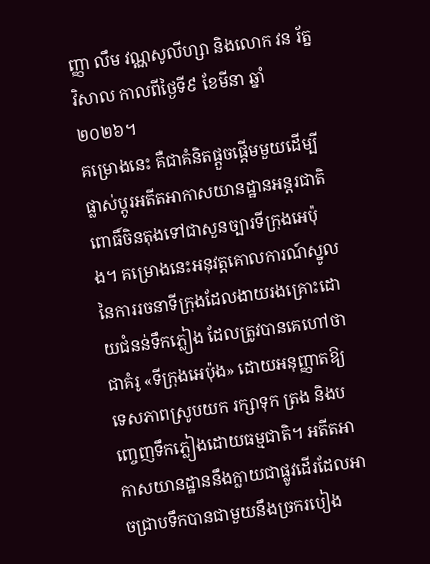ញ្ញា លឹម វណ្ណសូលីហ្សា និងលោក វន រ័ត្នវិសាល កាលពីថ្ងៃទី៩ ខែមីនា ឆ្នាំ២០២៦។
គម្រោងនេះ គឺជាគំនិតផ្តួចផ្តើមមួយដើម្បីផ្លាស់ប្តូរអតីតអាកាសយានដ្ឋានអន្តរជាតិពោធិ៍ចិនតុងទៅជាសួនច្បារទីក្រុងអេប៉ុង។ គម្រោងនេះអនុវត្តគោលការណ៍ស្នូលនៃការរចនាទីក្រុងដែលងាយរងគ្រោះដោយជំនន់ទឹកភ្លៀង ដែលត្រូវបានគេហៅថាជាគំរូ «ទីក្រុងអេប៉ុង» ដោយអនុញ្ញាតឱ្យទេសភាពស្រូបយក រក្សាទុក ត្រង និងបញ្ចេញទឹកភ្លៀងដោយធម្មជាតិ។ អតីតអាកាសយានដ្ឋាននឹងក្លាយជាផ្លូវដើរដែលអាចជ្រាបទឹកបានជាមួយនឹងច្រករបៀង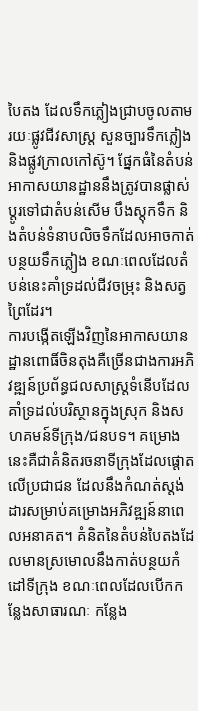បៃតង ដែលទឹកភ្លៀងជ្រាបចូលតាមរយៈផ្លូវជីវសាស្រ្ត សួនច្បារទឹកភ្លៀង និងផ្លូវក្រាលកៅស៊ូ។ ផ្នែកធំនៃតំបន់អាកាសយានដ្ឋាននឹងត្រូវបានផ្លាស់ប្តូរទៅជាតំបន់សើម បឹងស្តុកទឹក និងតំបន់ទំនាបលិចទឹកដែលអាចកាត់បន្ថយទឹកភ្លៀង ខណៈពេលដែលតំបន់នេះគាំទ្រដល់ជីវចម្រុះ និងសត្វព្រៃដែរ។
ការបង្កើតឡើងវិញនៃអាកាសយានដ្ឋានពោធិ៍ចិនតុងគឺច្រើនជាងការអភិវឌ្ឍន៍ប្រព័ន្ធជលសាស្ត្រទំនើបដែលគាំទ្រដល់បរិស្ថានក្នុងស្រុក និងសហគមន៍ទីក្រុង/ជនបទ។ គម្រោងនេះគឺជាគំនិតរចនាទីក្រុងដែលផ្តោតលើប្រជាជន ដែលនឹងកំណត់ស្តង់ដារសម្រាប់គម្រោងអភិវឌ្ឍន៍នាពេលអនាគត។ គំនិតនៃតំបន់បៃតងដែលមានស្រមោលនឹងកាត់បន្ថយកំដៅទីក្រុង ខណៈពេលដែលបើកកន្លែងសាធារណៈ កន្លែង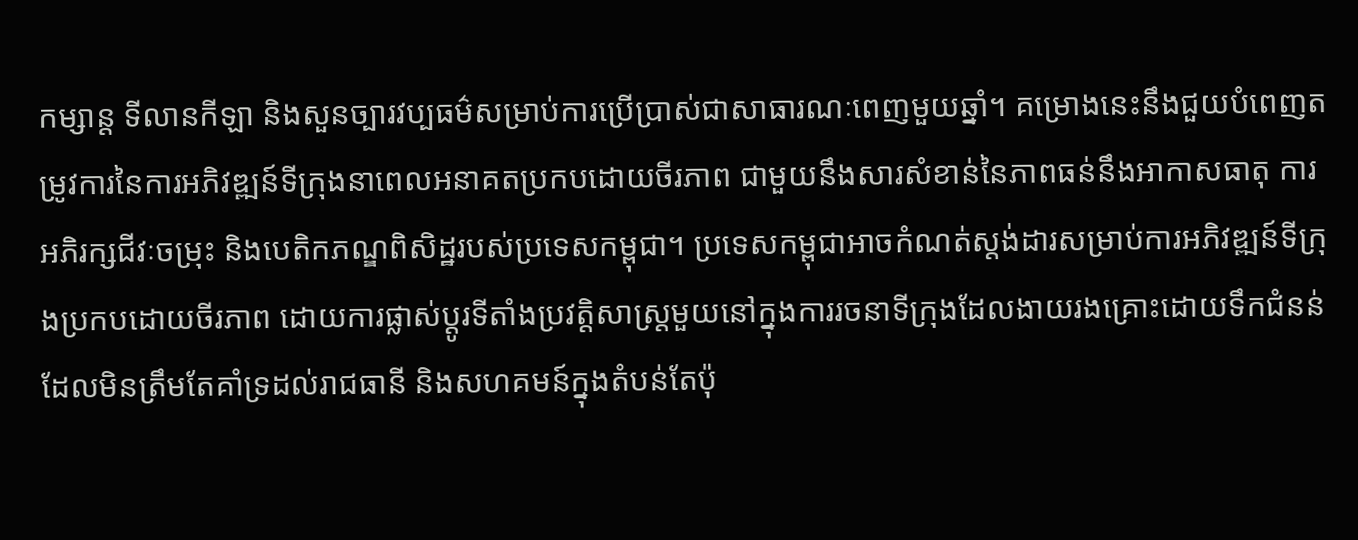កម្សាន្ត ទីលានកីឡា និងសួនច្បារវប្បធម៌សម្រាប់ការប្រើប្រាស់ជាសាធារណៈពេញមួយឆ្នាំ។ គម្រោងនេះនឹងជួយបំពេញតម្រូវការនៃការអភិវឌ្ឍន៍ទីក្រុងនាពេលអនាគតប្រកបដោយចីរភាព ជាមួយនឹងសារសំខាន់នៃភាពធន់នឹងអាកាសធាតុ ការអភិរក្សជីវៈចម្រុះ និងបេតិកភណ្ឌពិសិដ្ឋរបស់ប្រទេសកម្ពុជា។ ប្រទេសកម្ពុជាអាចកំណត់ស្តង់ដារសម្រាប់ការអភិវឌ្ឍន៍ទីក្រុងប្រកបដោយចីរភាព ដោយការផ្លាស់ប្តូរទីតាំងប្រវត្តិសាស្ត្រមួយនៅក្នុងការរចនាទីក្រុងដែលងាយរងគ្រោះដោយទឹកជំនន់ ដែលមិនត្រឹមតែគាំទ្រដល់រាជធានី និងសហគមន៍ក្នុងតំបន់តែប៉ុ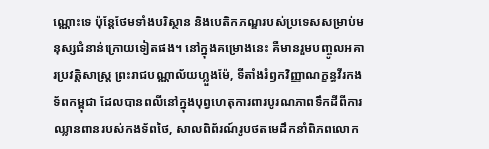ណ្ណោះទេ ប៉ុន្តែថែមទាំងបរិស្ថាន និងបេតិកភណ្ឌរបស់ប្រទេសសម្រាប់មនុស្សជំនាន់ក្រោយទៀតផង។ នៅក្នុងគម្រោងនេះ គឺមានរួមបញ្ចូលអគារប្រវត្តិសាស្រ្ត ព្រះរាជបណ្ណាល័យហ្លួងម៉ែ, ទីតាំងរំឭកវិញ្ញាណក្ខន្ធវីរកងទ័ពកម្ពុជា ដែលបានពលីនៅក្នុងបុព្វហេតុការពារបូរណភាពទឹកដីពីការឈ្លានពានរបស់កងទ័ពថៃ, សាលពិព័រណ៍រូបថតមេដឹកនាំពិភពលោក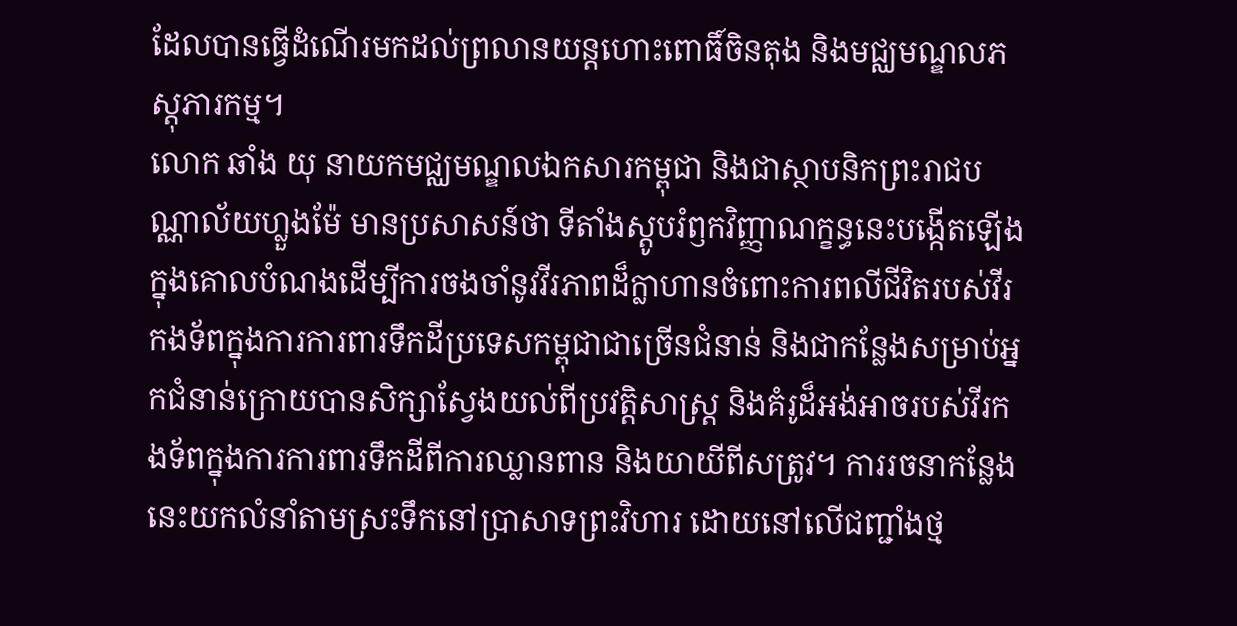ដែលបានធ្វើដំណើរមកដល់ព្រលានយន្តហោះពោធិ៍ចិនតុង និងមជ្ឈមណ្ឌលភស្តុភារកម្ម។
លោក ឆាំង យុ នាយកមជ្ឈមណ្ឌលឯកសារកម្ពុជា និងជាស្ថាបនិកព្រះរាជបណ្ណាល័យហ្លួងម៉ែ មានប្រសាសន៍ថា ទីតាំងស្តូបរំឭកវិញ្ញាណក្ខន្ធនេះបង្កើតឡើងក្នុងគោលបំណងដើម្បីការចងចាំនូវវីរភាពដ៏ក្លាហានចំពោះការពលីជីវិតរបស់វីរកងទ័ពក្នុងការការពារទឹកដីប្រទេសកម្ពុជាជាច្រើនជំនាន់ និងជាកន្លែងសម្រាប់អ្នកជំនាន់ក្រោយបានសិក្សាស្វែងយល់ពីប្រវត្តិសាស្រ្ត និងគំរូដ៏អង់អាចរបស់វីរកងទ័ពក្នុងការការពារទឹកដីពីការឈ្លានពាន និងយាយីពីសត្រូវ។ ការរចនាកន្លែងនេះយកលំនាំតាមស្រះទឹកនៅប្រាសាទព្រះវិហារ ដោយនៅលើជញ្ជាំងថ្ម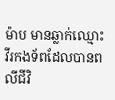ម៉ាប មានឆ្លាក់ឈ្មោះវីរកងទ័ពដែលបានពលីជីវិ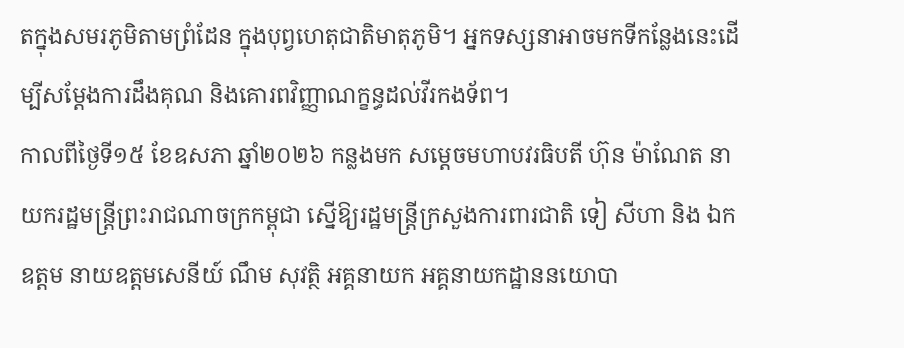តក្នុងសមរភូមិតាមព្រំដែន ក្នុងបុព្វហេតុជាតិមាតុភូមិ។ អ្នកទស្សនាអាចមកទីកន្លែងនេះដើម្បីសម្តែងការដឹងគុណ និងគោរពវិញ្ញាណក្ខន្ធដល់វីរកងទ័ព។
កាលពីថ្ងៃទី១៥ ខែឧសភា ឆ្នាំ២០២៦ កន្លងមក សម្តេចមហាបវរធិបតី ហ៊ុន ម៉ាណែត នាយករដ្ឋមន្រ្តីព្រះរាជណាចក្រកម្ពុជា ស្នើឱ្យរដ្ឋមន្រ្តីក្រសួងការពារជាតិ ទៀ សីហា និង ឯកឧត្តម នាយឧត្តមសេនីយ៍ ណឹម សុវត្ថិ អគ្គនាយក អគ្គនាយកដ្ឋាននយោបា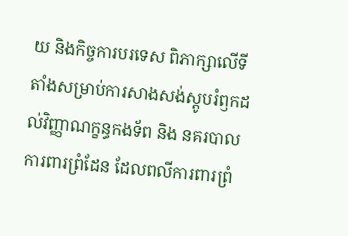យ និងកិច្ចការបរទេស ពិភាក្សាលើទីតាំងសម្រាប់ការសាងសង់ស្តូបរំឭកដល់វិញ្ញាណក្ខន្ធកងទ័ព និង នគរបាលការពារព្រំដែន ដែលពលីការពារព្រំ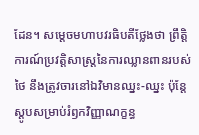ដែន។ សម្តេចមហាបវរធិបតីថ្លែងថា ព្រឹត្តិការណ៍ប្រវត្តិសាស្ត្រនៃការឈ្លានពានរបស់ថៃ នឹងត្រូវចារនៅឯវិមានឈ្នះ-ឈ្នះ ប៉ុន្តែស្ដូបសម្រាប់រំឭកវិញ្ញាណក្ខន្ធ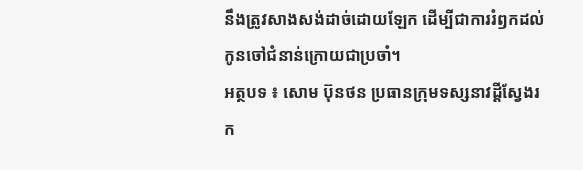នឹងត្រូវសាងសង់ដាច់ដោយឡែក ដើម្បីជាការរំឭកដល់កូនចៅជំនាន់ក្រោយជាប្រចាំ។
អត្ថបទ ៖ សោម ប៊ុនថន ប្រធានក្រុមទស្សនាវដ្តីស្វែងរក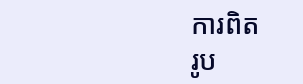ការពិត
រូប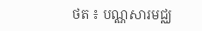ថត ៖ បណ្ណសារមជ្ឈ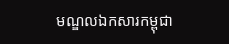មណ្ឌលឯកសារកម្ពុជា